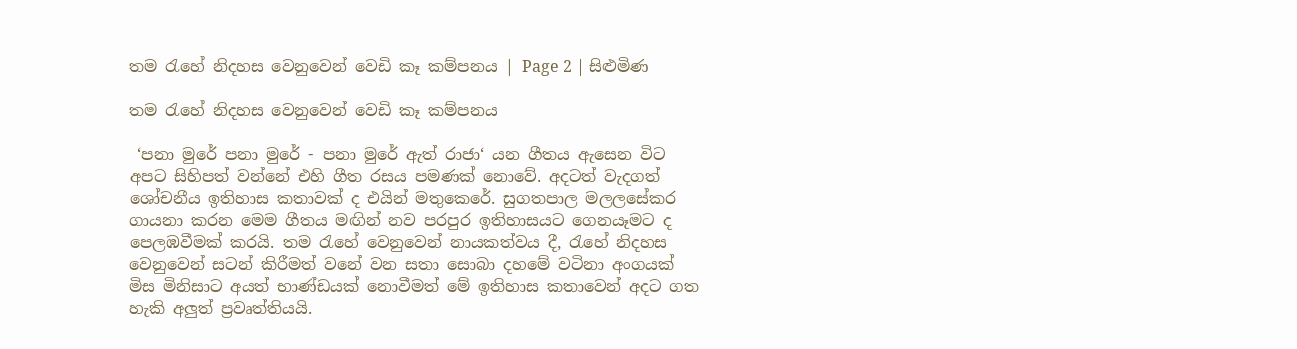තම රැහේ නිදහස වෙනුවෙන් වෙඩි කෑ කම්පනය | Page 2 | සිළුමිණ

තම රැහේ නිදහස වෙනුවෙන් වෙඩි කෑ කම්පනය

 ‘පනා මුරේ පනා මුරේ - පනා මුරේ ඇත් රාජා‘ යන ගීතය ඇසෙන විට අපට සිහිපත් වන්නේ එහි ගීත රසය පමණක් නොවේ. අදටත් වැදගත් ශෝචනීය ඉතිහාස කතාවක් ද එයින් මතුකෙරේ. සුගතපාල මලලසේකර ගායනා කරන මෙම ගීතය මඟින් නව පරපුර ඉතිහාසයට ගෙනයෑමට ද පෙලඹවීමක් කරයි. තම රැහේ වෙනුවෙන් නායකත්වය දී, රැහේ නිදහස වෙනුවෙන් සටන් කිරීමත් වනේ වන සතා සොබා දහමේ වටිනා අංගයක් මිස මිනිසාට අයත් භාණ්ඩයක් නොවීමත් මේ ඉතිහාස කතාවෙන් අදට ගත හැකි අලුත් ප්‍රවෘත්තියයි.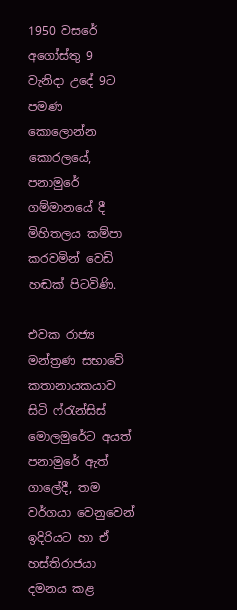1950 වසරේ අගෝස්තු 9 වැනිදා උදේ 9ට පමණ කොලොන්න කොරලයේ, පනාමුරේ ගම්මානයේ දී මිහිතලය කම්පා කරවමින් වෙඩි හඬක් පිටවිණි.

එවක රාජ්‍ය මන්ත්‍රණ සභාවේ කතානායකයාව සිටි ෆ්රැන්සිස් මොලමුරේට අයත් පනාමුරේ ඇත් ගාලේදී, තම වර්ගයා වෙනුවෙන් ඉදිරියට හා ඒ හස්තිරාජයා දමනය කළ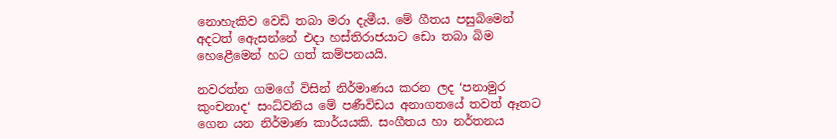නොහැකිව වෙඩි තබා මරා දැමීය. මේ ගීතය පසුබිමෙන් අදටත් ඇ‍ෙසන්නේ එදා හස්තිරාජයාට ඩො තබා බිම හෙළෙීමෙන් හට ගත් කම්පනයයි.

නවරත්න ගමගේ විසින් නිර්මාණය කරන ලද ‘පනාමුර කුංචනාද‘ සංධ්වනිය මේ පණීවිඩය අනාගතයේ තවත් ඈතට ගෙන යන නිර්මාණ කාර්යයකි. සංගීතය හා නර්තනය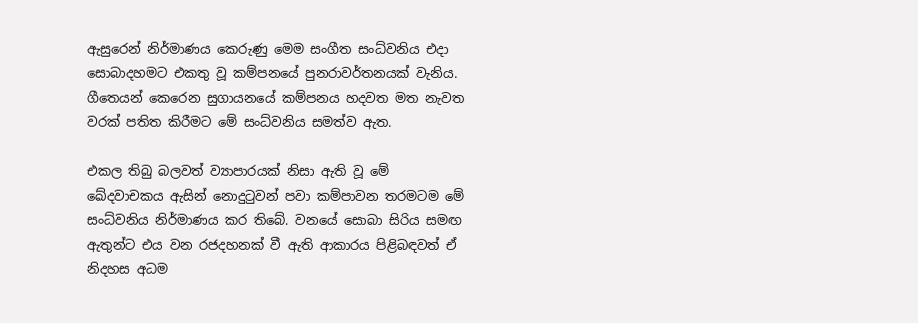ඇසුරෙන් නිර්මාණය කෙරුණු මෙම සංගීත සංධ්වනිය එදා සොබාදහමට එකතු වූ කම්පනයේ පුනරාවර්තනයක් වැනිය. ගීත‍ෙයන් කෙරෙන සුගායනයේ කම්පනය හදවත මත නැවත වරක් පතිත කිරීමට මේ සංධ්වනිය සමත්ව ඇත.

එකල තිබු බලවත් ව්‍යාපාරයක් නිසා ඇති වූ මේ ඛේදවාචකය ඇසින් නොදුටුවන් පවා කම්පාවන තරමටම මේ සංධ්වනිය නිර්මාණය කර තිබේ. වනයේ සොබා සිරිය සමඟ ඇතුන්ට එය වන රජදහනක් වී ඇති ආකාරය පිළිබඳවත් ඒ නිදහස අධම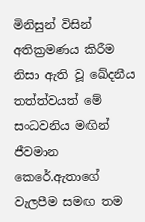මිනිසුන් විසින් අතික්‍රමණය කිරීම නිසා ඇති වූ ඛේදනීය තත්ත්වයත් මේ සංධවනිය මඟින් ජීවමාන කෙරේ.ඇතාගේ වැලපීම සමඟ තම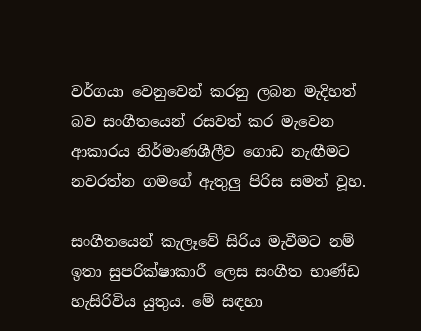වර්ගයා වෙනුවෙන් කරනු ලබන මැදිහත් බව සංගීතයෙන් රසවත් කර මැවෙන ආකාරය නිර්මාණශීලීව ගොඩ නැඟීමට නවරත්න ගමගේ ඇතුලු පිරිස සමත් වූහ.

සංගීතයෙන් කැලෑවේ සිරිය මැවීමට නම් ඉතා සුපරික්ෂාකාරී ලෙස සංගීත භාණ්ඩ හැසිරිවිය යුතුය. මේ සඳහා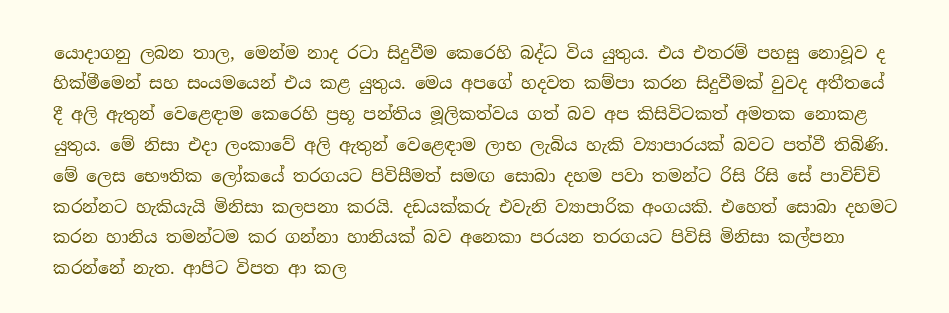යොදාගනු ලබන තාල, මෙන්ම නාද රටා සිදුවීම කෙරෙහි බද්ධ විය යුතුය. එය එතරම් පහසු නොවූව ද හික්මීමෙන් සහ සංයමයෙන් එය කළ යුතුය. මෙය අපගේ හදවත කම්පා කරන සිදුවීමක් වුවද අතීතයේ දී අලි ඇතුන් වෙළෙඳාම කෙරෙහි ප්‍රභූ පන්තිය මූලිකත්වය ගත් බව අප කිසිවිටකත් අමතක නොකළ යුතුය. මේ නිසා එදා ලංකාවේ අලි ඇතුන් වෙළෙඳාම ලාභ ලැබිය හැකි ව්‍යාපාරයක් බවට පත්වී තිබිණි. මේ ලෙස භෞතික ලෝකයේ තරගයට පිවිසීමත් සමඟ සොබා දහම පවා තමන්ට රිසි රිසි සේ පාවිච්චි කරන්නට හැකියැයි මිනිසා කලපනා කරයි. දඩයක්කරු එවැනි ව්‍යාපාරික අංගයකි. එහෙත් සොබා දහමට කරන හානිය තමන්ටම කර ගන්නා හානියක් බව අනෙකා පරයන තරගයට පිවිසි මිනිසා කල්පනා කරන්නේ නැත. ආපිට විපත ආ කල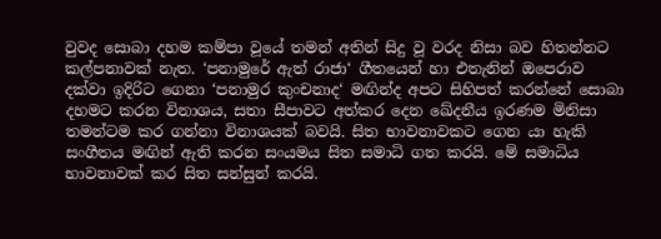වුවද සොබා දහම කම්පා වූයේ තමන් අතින් සිදු වූ වරද නිසා බව හිතන්නට කල්පනාවක් නැත. ‘පනාමුරේ ඇත් රාජා‘ ගීතයෙන් හා එතැනින් ඔපෙරාව දක්වා ඉදිරිට ගෙනා ‘පනාමුර කුංචනාද‘ මඟින්ද අපට සිහිපත් කරන්නේ සොබා දහමට කරන විනාශය, සතා සීපාවට අත්කර දෙන ඛේදනීය ඉරණම මිනිසා තමන්ටම කර ගන්නා විනාශයක් බවයි. සිත භාවනාවකට ගෙන යා හැකි සංගීතය මඟින් ඇති කරන සංයමය සිත සමාධි ගත කරයි. මේ සමාධිය භාවනාවක් කර සිත සන්සුන් කරයි.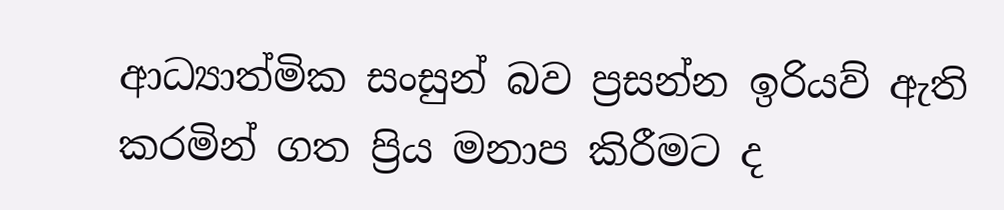ආධ්‍යාත්මික සංසුන් බව ප්‍රසන්න ඉරියව් ඇති කරමින් ගත ප්‍රිය මනාප කිරීමට ද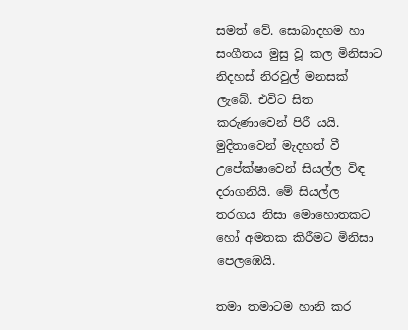සමත් වේ. සොබාදහම හා සංගීතය මුසු වූ කල මිනිසාට නිදහස් නිරවුල් මනසක් ලැබේ. එවිට සිත කරුණාවෙන් පිරී යයි. මුදිතාවෙන් මැදහත් වී උපේක්ෂාවෙන් සියල්ල විඳ දරාගනියි. මේ සියල්ල තරගය නිසා මොහොතකට හෝ අමතක කිරීමට මිනිසා පෙලඹෙයි.

තමා තමාටම හානි කර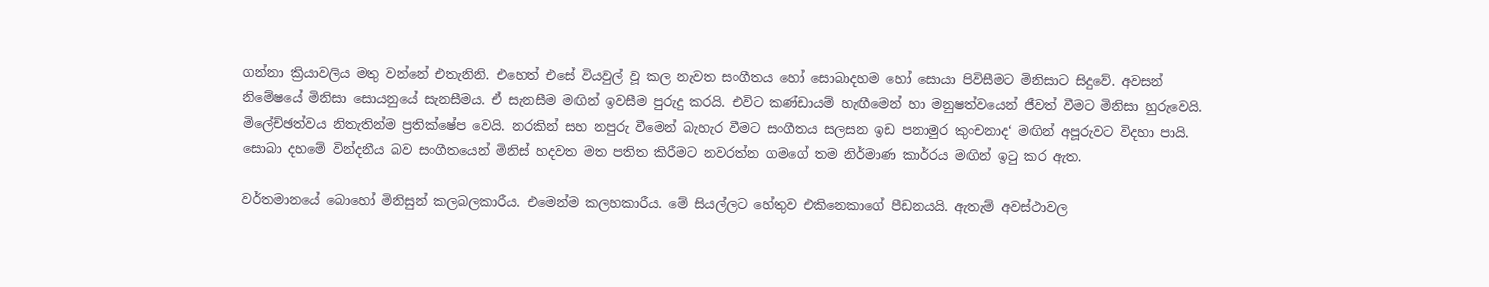ගන්නා ක්‍රියාවලිය මතු වන්නේ එතැනිනි. එහෙත් එසේ වියවුල් වූ කල නැවත සංගීතය හෝ සොබාදහම හෝ සොයා පිවිසීමට මිනිසාට සිදුවේ. අවසන් නිමේෂයේ මිනිසා සොයනුයේ සැනසීමය. ඒ සැනසීම මඟින් ඉවසීම පුරුදු කරයි. එවිට කණ්ඩායම් හැඟීමෙන් හා මනුෂත්වයෙන් ජීවත් වීමට මිනිසා හුරුවෙයි. මිලේච්ඡත්වය නිතැතින්ම ප්‍රතික්ෂේප වෙයි. නරකින් සහ නපුරු වීමෙන් බැහැර වීමට සංගීතය සලසන ඉඩ පනාමුර කුංචනාද‘ මඟින් අපූරුවට විදහා පායි. සොබා දහමේ වින්දනීය බව සංගීතයෙන් මිනිස් හදවත මත පතිත කිරීමට නවරත්න ගමගේ තම නිර්මාණ කාර්රය මඟින් ඉටු කර ඇත.

වර්තමානයේ බොහෝ මිනිසුන් කලබලකාරීය. එමෙන්ම කලහකාරීය. මේ සියල්ලට හේතුව එකිනෙකාගේ පීඩනයයි. ඇතැම් අවස්ථාවල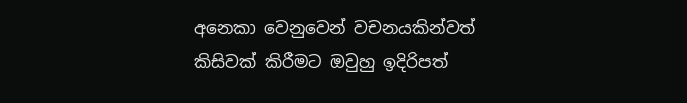අනෙකා වෙනුවෙන් වචනයකින්වත් කිසිවක් කිරීමට ඔවුහු ඉදිරිපත්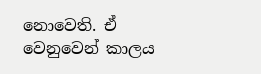නොවෙති. ඒ වෙනුවෙන් කාලය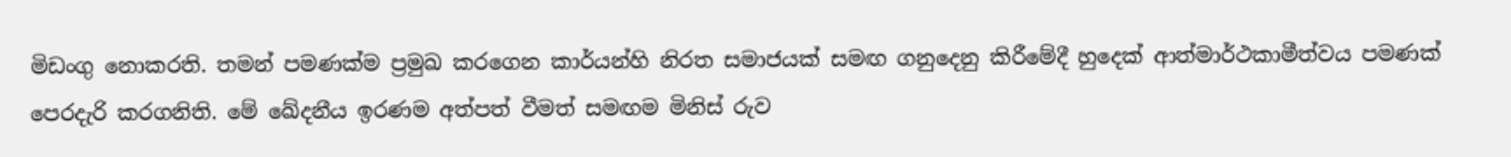මිඩංගු නොකරති. තමන් පමණක්ම ප්‍රමුඛ කරගෙන කාර්යන්හි නිරත සමාජයක් සමඟ ගනුදෙනු කිරීමේදී හුදෙක් ආත්මාර්ථකාමීත්වය පමණක් පෙරදැරි කරගනිති. මේ ඛේදනීය ඉරණම අත්පත් වීමත් සමඟම මිනිස් රුව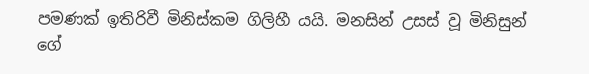පමණක් ඉතිරිවී මිනිස්කම ගිලිහී යයි. මනසින් උසස් වූ මිනිසුන් ගේ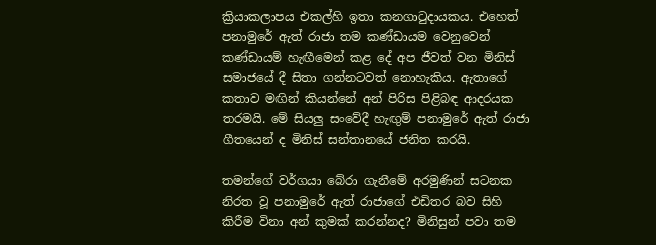ක්‍රියාකලාපය එකල්හි ඉතා කනගාටුදායකය. එහෙත් පනාමුරේ ඇත් රාජා තම කණ්ඩායම වෙනුවෙන් කණ්ඩායම් හැඟීමෙන් කළ දේ අප ජීවත් වන මිනිස් සමාජයේ දී සිතා ගන්නටවත් නොහැකිය. ඇතාගේ කතාව මඟින් කියන්නේ අන් පිරිස පිළිබඳ ආදරයක තරමයි. මේ සියලු සංවේදී හැඟුම් පනාමුරේ ඇත් රාජා ගීතයෙන් ද මිනිස් සන්තානයේ ජනිත කරයි.

තමන්ගේ වර්ගයා බේරා ගැනීමේ අරමුණින් සටනක නිරත වූ පනාමුරේ ඇත් රාජාගේ එඩිතර බව සිහි කිරීම විනා අන් කුමක් කරන්නද? මිනිසුන් පවා තම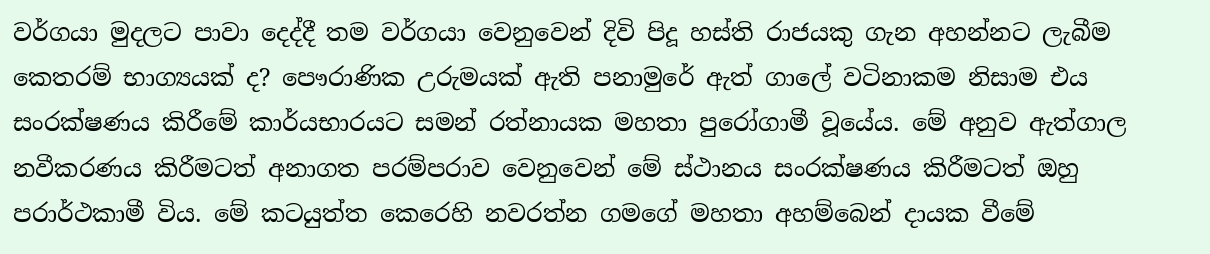වර්ගයා මුදලට පාවා දෙද්දී තම වර්ගයා වෙනුවෙන් දිවි පිදූ හස්ති රාජයකු ගැන අහන්නට ලැබීම කෙතරම් භාග්‍යයක් ද? පෞරාණික උරුමයක් ඇති පනාමුරේ ඇත් ගාලේ වටිනාකම නිසාම එය සංරක්ෂණය කිරීමේ කාර්යභාරයට සමන් රත්නායක මහතා පුරෝගාමී වූයේය. මේ අනුව ඇත්ගාල නවීකරණය කිරීමටත් අනාගත පරම්පරාව වෙනුවෙන් මේ ස්ථානය සංරක්ෂණය කිරීමටත් ඔහු පරාර්ථකාමී විය. මේ කටයුත්ත කෙරෙහි නවරත්න ගමගේ මහතා අහම්බෙන් දායක වීමේ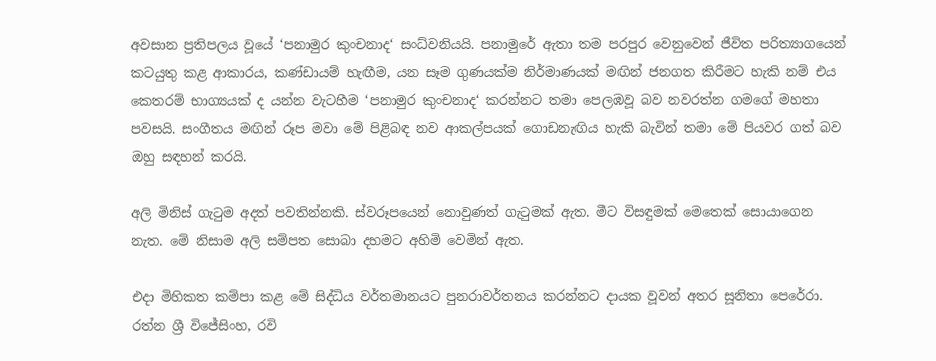අවසාන ප්‍රතිපලය වූයේ ‘පනාමුර කුංචනාද‘ සංධ්වනියයි. පනාමුරේ ඇතා තම පරපුර වෙනුවෙන් ජීවිත පරිත්‍යාගයෙන් කටයුතු කළ ආකාරය, කණ්ඩායම් හැඟීම, යන සෑම ගුණයක්ම නිර්මාණයක් මඟින් ජනගත කිරීමට හැකි නම් එය කෙතරම් භාග්‍යයක් ද යන්න වැටහීම ‘පනාමුර කුංචනාද‘ කරන්නට තමා පෙලඹවූ බව නවරත්න ගමගේ මහතා පවසයි. සංගීතය මඟින් රූප මවා මේ පිළිබඳ නව ආකල්පයක් ගොඩනැඟිය හැකි බැවින් තමා මේ පියවර ගත් බව ඔහු සඳහන් කරයි.

අලි මිනිස් ගැටුම අදත් පවතින්නකි. ස්වරූපයෙන් නොවුණත් ගැටුමක් ඇත. මීට විසඳුමක් මෙතෙක් සොයාගෙන නැත. මේ නිසාම අලි සම්පත සොබා දහමට අහිමි වෙමින් ඇත.

එදා මිහිකත කම්පා කළ මේ සිද්ධිය වර්තමානයට පුනරාවර්තනය කරන්නට දායක වූවන් අතර සූනිතා පෙරේරා. රත්න ශ්‍රී විජේසිංහ, රවි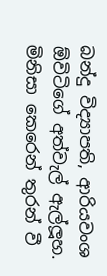බන්දු විද්‍යාපති, ආරියවංශ ඕවිටිගේ අත්වැල් ඇල්ලූහ. මිනිසා කෙරෙන් තුරන් වී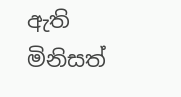ඇති මිනිසත්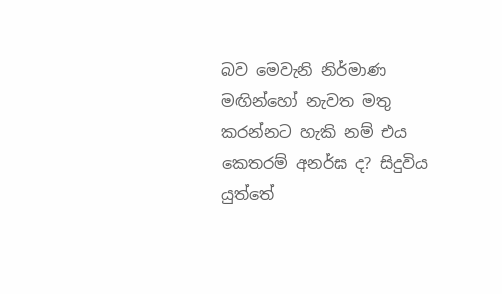බව මෙවැනි නිර්මාණ මඟින්හෝ නැවත මතු කරන්නට හැකි නම් එය කෙතරම් අනර්ඝ ද? සිදුවිය යුත්තේ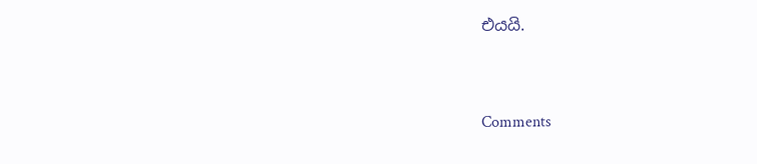එයයි.



Comments